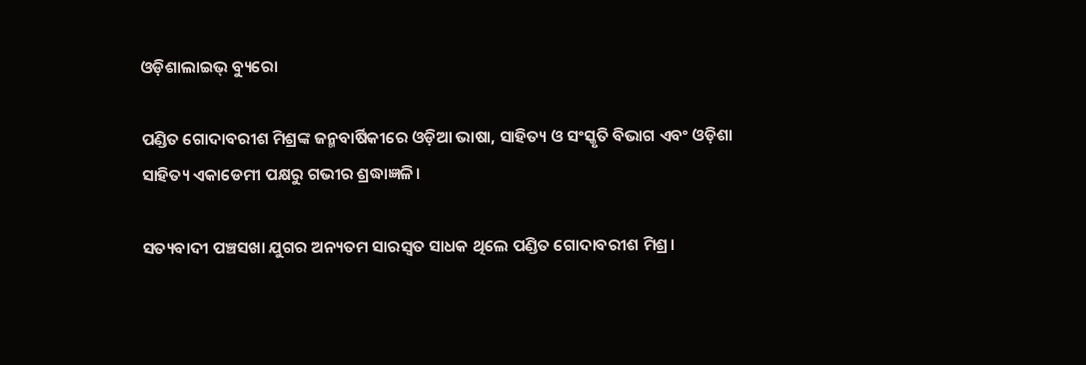ଓଡ଼ିଶାଲାଇଭ୍ ବ୍ୟୁରୋ

ପଣ୍ଡିତ ଗୋଦାବରୀଶ ମିଶ୍ରଙ୍କ ଜନ୍ମବାର୍ଷିକୀରେ ଓଡ଼ିଆ ଭାଷା, ସାହିତ୍ୟ ଓ ସଂସ୍କୃତି ବିଭାଗ ଏବଂ ଓଡ଼ିଶା ସାହିତ୍ୟ ଏକାଡେମୀ ପକ୍ଷରୁ ଗଭୀର ଶ୍ରଦ୍ଧାଜ୍ଞଳି।

ସତ୍ୟବାଦୀ ପଞ୍ଚସଖା ଯୁଗର ଅନ୍ୟତମ ସାରସ୍ୱତ ସାଧକ ଥିଲେ ପଣ୍ଡିତ ଗୋଦାବରୀଶ ମିଶ୍ର।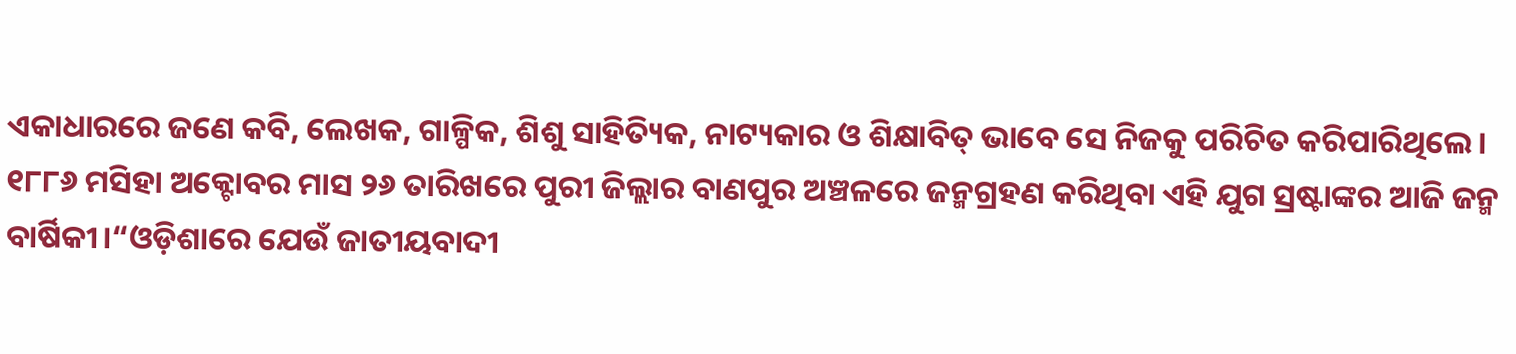ଏକାଧାରରେ ଜଣେ କବି, ଲେଖକ, ଗାଳ୍ପିକ, ଶିଶୁ ସାହିତ୍ୟିକ, ନାଟ୍ୟକାର ଓ ଶିକ୍ଷାବିତ୍ ଭାବେ ସେ ନିଜକୁ ପରିଚିତ କରିପାରିଥିଲେ। ୧୮୮୬ ମସିହା ଅକ୍ଟୋବର ମାସ ୨୬ ତାରିଖରେ ପୁରୀ ଜିଲ୍ଲାର ବାଣପୁର ଅଞ୍ଚଳରେ ଜନ୍ମଗ୍ରହଣ କରିଥିବା ଏହି ଯୁଗ ସ୍ରଷ୍ଟାଙ୍କର ଆଜି ଜନ୍ମ ବାର୍ଷିକୀ।“ଓଡ଼ିଶାରେ ଯେଉଁ ଜାତୀୟବାଦୀ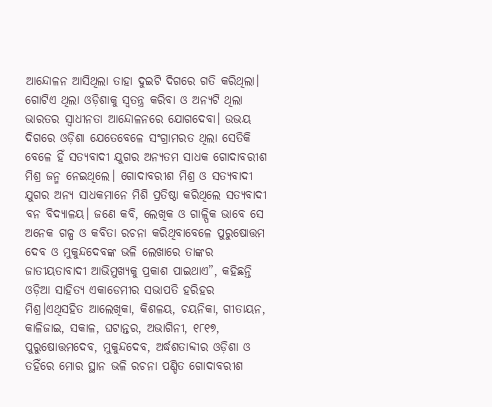ଆନ୍ଦୋଳନ ଆସିଥିଲା ତାହା ଦୁଇଟି ଦିଗରେ ଗତି କରିଥିଲା। ଗୋଟିଏ ଥିଲା ଓଡ଼ିଶାକୁ ସ୍ୱତନ୍ତ୍ର କରିବା ଓ ଅନ୍ୟଟି ଥିଲା ଭାରତର ସ୍ୱାଧୀନତା ଆନ୍ଦୋଳନରେ ଯୋଗଦେବା। ଉଭୟ ଦିଗରେ ଓଡ଼ିଶା ଯେତେବେଳେ ସଂଗ୍ରାମରତ ଥିଲା ସେତିକି ବେଳେ ହିଁ ସତ୍ୟବାଦୀ ଯୁଗର ଅନ୍ୟତମ ସାଧକ ଗୋଦାବରୀଶ ମିଶ୍ର ଜନ୍ମ ନେଇଥିଲେ। ଗୋଦାବରୀଶ ମିଶ୍ର ଓ ସତ୍ୟବାଦୀ ଯୁଗର ଅନ୍ୟ ସାଧକମାନେ ମିଶି ପ୍ରତିଷ୍ଠା କରିଥିଲେ ସତ୍ୟବାଦୀ ବନ ବିଦ୍ୟାଳୟ। ଜଣେ କବି, ଲେଖିକ ଓ ଗାଳ୍ପିକ ଭାବେ ସେ ଅନେକ ଗଳ୍ପ ଓ କବିତା ରଚନା କରିଥିବାବେଳେ ପୁରୁଷୋତ୍ତମ ଦେବ ଓ ମୁକୁନ୍ଦଦେବଙ୍କ ଭଳି ଲେଖାରେ ତାଙ୍କର ଜାତୀୟତାବାଦୀ ଆଭିମୁଖ୍ୟକୁ ପ୍ରକାଶ ପାଇଥାଏ”, କହିଛନ୍ତି ଓଡ଼ିଆ ସାହିତ୍ୟ ଏକାଡେମୀର ସଭାପତି ହରିହର ମିଶ୍ର।ଏଥିସହିତ ଆଲେଖିକା, କିଶଳୟ, ଚୟନିକା, ଗୀତାୟନ, କାଳିଜାଇ, ସକାଳ, ଘଟାନ୍ତର, ଅଭାଗିନୀ, ୧୮୧୭, ପୁରୁଷୋତ୍ତମଦେବ, ମୁକୁନ୍ଦଦେବ, ଅର୍ଦ୍ଧଶତାବ୍ଦୀର ଓଡ଼ିଶା ଓ ତହିଁରେ ମୋର ସ୍ଥାନ ଭଳି ରଚନା ପଣ୍ଡିତ ଗୋଦାବରୀଶ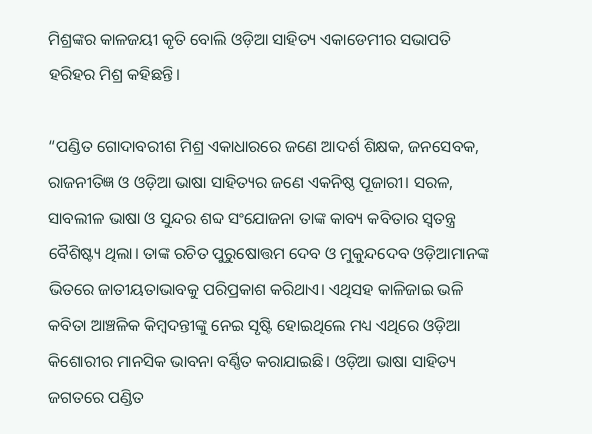ମିଶ୍ରଙ୍କର କାଳଜୟୀ କୃତି ବୋଲି ଓଡ଼ିଆ ସାହିତ୍ୟ ଏକାଡେମୀର ସଭାପତି ହରିହର ମିଶ୍ର କହିଛନ୍ତି।

“ପଣ୍ଡିତ ଗୋଦାବରୀଶ ମିଶ୍ର ଏକାଧାରରେ ଜଣେ ଆଦର୍ଶ ଶିକ୍ଷକ, ଜନସେବକ, ରାଜନୀତିଜ୍ଞ ଓ ଓଡ଼ିଆ ଭାଷା ସାହିତ୍ୟର ଜଣେ ଏକନିଷ୍ଠ ପୂଜାରୀ। ସରଳ, ସାବଲୀଳ ଭାଷା ଓ ସୁନ୍ଦର ଶବ୍ଦ ସଂଯୋଜନା ତାଙ୍କ କାବ୍ୟ କବିତାର ସ୍ୱତନ୍ତ୍ର ବୈଶିଷ୍ଟ୍ୟ ଥିଲା। ତାଙ୍କ ରଚିତ ପୁରୁଷୋତ୍ତମ ଦେବ ଓ ମୁକୁନ୍ଦଦେବ ଓଡ଼ିଆମାନଙ୍କ ଭିତରେ ଜାତୀୟତାଭାବକୁ ପରିପ୍ରକାଶ କରିଥାଏ। ଏଥିସହ କାଳିଜାଇ ଭଳି କବିତା ଆଞ୍ଚଳିକ କିମ୍ବଦନ୍ତୀଙ୍କୁ ନେଇ ସୃଷ୍ଟି ହୋଇଥିଲେ ମଧ୍ୟ ଏଥିରେ ଓଡ଼ିଆ କିଶୋରୀର ମାନସିକ ଭାବନା ବର୍ଣ୍ଣିତ କରାଯାଇଛି। ଓଡ଼ିଆ ଭାଷା ସାହିତ୍ୟ ଜଗତରେ ପଣ୍ଡିତ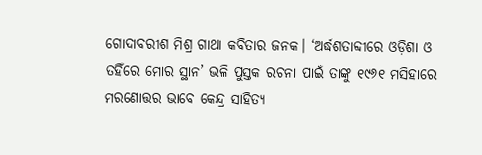ଗୋଦାବରୀଶ ମିଶ୍ର ଗାଥା କବିତାର ଜନକ। ‘ଅର୍ଦ୍ଧଶତାବ୍ଦୀରେ ଓଡ଼ିଶା ଓ ତହିଁରେ ମୋର ସ୍ଥାନ’ ଭଳି ପୁସ୍ତକ ରଚନା ପାଇଁ ତାଙ୍କୁ ୧୯୬୧ ମସିହାରେ ମରଣୋତ୍ତର ଭାବେ କେନ୍ଦ୍ର ସାହିତ୍ୟ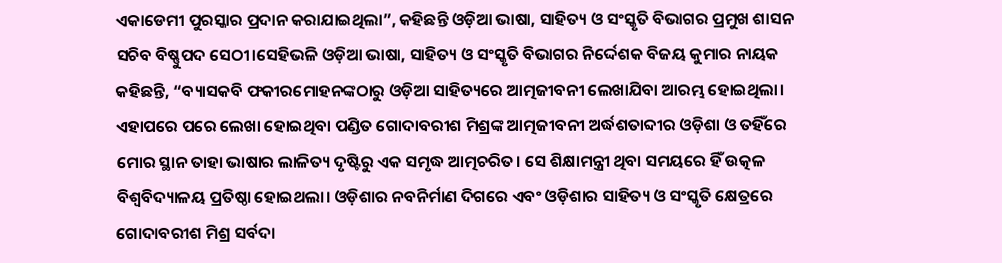ଏକାଡେମୀ ପୁରସ୍କାର ପ୍ରଦାନ କରାଯାଇଥିଲା”, କହିଛନ୍ତି ଓଡ଼ିଆ ଭାଷା, ସାହିତ୍ୟ ଓ ସଂସ୍କୃତି ବିଭାଗର ପ୍ରମୁଖ ଶାସନ ସଚିବ ବିଷ୍ଣୁପଦ ସେଠୀ।ସେହିଭଳି ଓଡ଼ିଆ ଭାଷା, ସାହିତ୍ୟ ଓ ସଂସ୍କୃତି ବିଭାଗର ନିର୍ଦ୍ଦେଶକ ବିଜୟ କୁମାର ନାୟକ କହିଛନ୍ତି, “ବ୍ୟାସକବି ଫକୀରମୋହନଙ୍କଠାରୁ ଓଡ଼ିଆ ସାହିତ୍ୟରେ ଆତ୍ମଜୀବନୀ ଲେଖାଯିବା ଆରମ୍ଭ ହୋଇଥିଲା। ଏହାପରେ ପରେ ଲେଖା ହୋଇଥିବା ପଣ୍ଡିତ ଗୋଦାବରୀଶ ମିଶ୍ରଙ୍କ ଆତ୍ମଜୀବନୀ ଅର୍ଦ୍ଧଶତାବ୍ଦୀର ଓଡ଼ିଶା ଓ ତହିଁରେ ମୋର ସ୍ଥାନ ତାହା ଭାଷାର ଲାଳିତ୍ୟ ଦୃଷ୍ଟିରୁ ଏକ ସମୃଦ୍ଧ ଆତ୍ମଚରିତ। ସେ ଶିକ୍ଷାମନ୍ତ୍ରୀ ଥିବା ସମୟରେ ହିଁ ଉତ୍କଳ ବିଶ୍ୱବିଦ୍ୟାଳୟ ପ୍ରତିଷ୍ଠା ହୋଇଥଲା। ଓଡ଼ିଶାର ନବନିର୍ମାଣ ଦିଗରେ ଏବଂ ଓଡ଼ିଶାର ସାହିତ୍ୟ ଓ ସଂସ୍କୃତି କ୍ଷେତ୍ରରେ ଗୋଦାବରୀଶ ମିଶ୍ର ସର୍ବଦା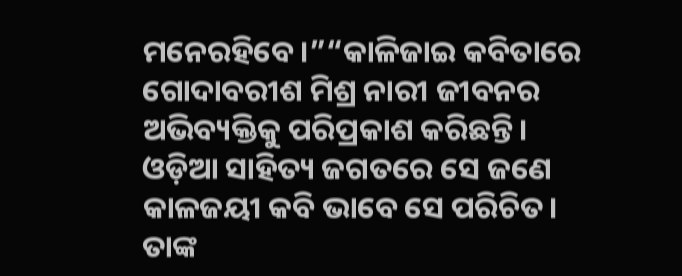ମନେରହିବେ।”“କାଳିଜାଇ କବିତାରେ ଗୋଦାବରୀଶ ମିଶ୍ର ନାରୀ ଜୀବନର ଅଭିବ୍ୟକ୍ତିକୁ ପରିପ୍ରକାଶ କରିଛନ୍ତି। ଓଡ଼ିଆ ସାହିତ୍ୟ ଜଗତରେ ସେ ଜଣେ କାଳଜୟୀ କବି ଭାବେ ସେ ପରିଚିତ। ତାଙ୍କ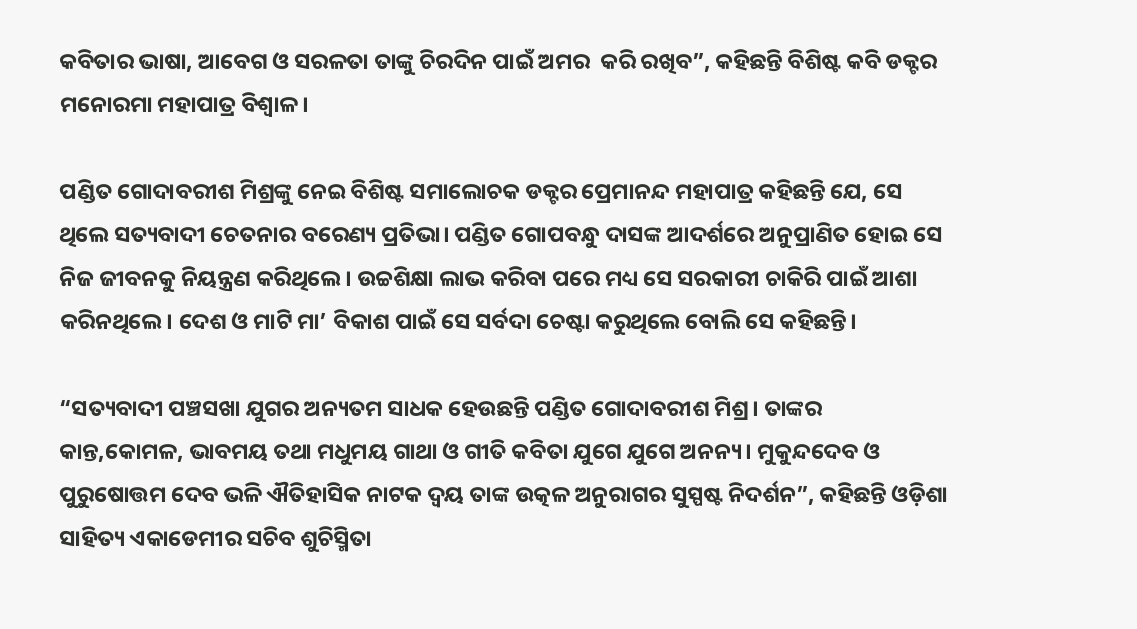କବିତାର ଭାଷା, ଆବେଗ ଓ ସରଳତା ତାଙ୍କୁ ଚିରଦିନ ପାଇଁ ଅମର  କରି ରଖିବ”, କହିଛନ୍ତି ବିଶିଷ୍ଟ କବି ଡକ୍ଟର ମନୋରମା ମହାପାତ୍ର ବିଶ୍ୱାଳ।

ପଣ୍ଡିତ ଗୋଦାବରୀଶ ମିଶ୍ରଙ୍କୁ ନେଇ ବିଶିଷ୍ଟ ସମାଲୋଚକ ଡକ୍ଟର ପ୍ରେମାନନ୍ଦ ମହାପାତ୍ର କହିଛନ୍ତି ଯେ, ସେ ଥିଲେ ସତ୍ୟବାଦୀ ଚେତନାର ବରେଣ୍ୟ ପ୍ରତିଭା। ପଣ୍ଡିତ ଗୋପବନ୍ଧୁ ଦାସଙ୍କ ଆଦର୍ଶରେ ଅନୁପ୍ରାଣିତ ହୋଇ ସେ ନିଜ ଜୀବନକୁ ନିୟନ୍ତ୍ରଣ କରିଥିଲେ। ଉଚ୍ଚଶିକ୍ଷା ଲାଭ କରିବା ପରେ ମଧ୍ୟ ସେ ସରକାରୀ ଚାକିରି ପାଇଁ ଆଶା କରିନଥିଲେ। ଦେଶ ଓ ମାଟି ମା’ ବିକାଶ ପାଇଁ ସେ ସର୍ବଦା ଚେଷ୍ଟା କରୁଥିଲେ ବୋଲି ସେ କହିଛନ୍ତି।

“ସତ୍ୟବାଦୀ ପଞ୍ଚସଖା ଯୁଗର ଅନ୍ୟତମ ସାଧକ ହେଉଛନ୍ତି ପଣ୍ଡିତ ଗୋଦାବରୀଶ ମିଶ୍ର। ତାଙ୍କର କାନ୍ତ,କୋମଳ, ଭାବମୟ ତଥା ମଧୁମୟ ଗାଥା ଓ ଗୀତି କବିତା ଯୁଗେ ଯୁଗେ ଅନନ୍ୟ। ମୁକୁନ୍ଦଦେବ ଓ ପୁରୁଷୋତ୍ତମ ଦେବ ଭଳି ଐତିହାସିକ ନାଟକ ଦ୍ୱୟ ତାଙ୍କ ଉତ୍କଳ ଅନୁରାଗର ସୁସ୍ପଷ୍ଟ ନିଦର୍ଶନ”, କହିଛନ୍ତି ଓଡ଼ିଶା ସାହିତ୍ୟ ଏକାଡେମୀର ସଚିବ ଶୁଚିସ୍ମିତା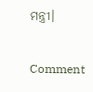ମନ୍ତ୍ରୀ।

Comment